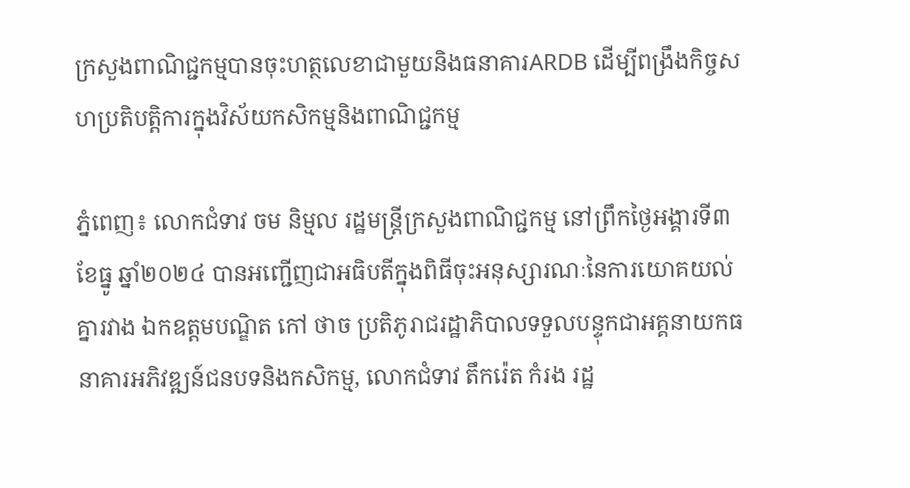ក្រសួងពាណិជ្ជកម្មបានចុះហត្ថលេខាជាមួយនិងធនាគារARDB ដើម្បីពង្រឹងកិច្ចសហប្រតិបត្តិការក្នុងវិស័យកសិកម្មនិងពាណិជ្ជកម្ម

ភ្នំពេញ៖ លោកជំទាវ ចម និម្មល រដ្ឋមន្រ្តីក្រសួងពាណិជ្ជកម្ម នៅព្រឹកថ្ងៃអង្គារទី៣ ខែធ្នូ ឆ្នាំ២០២៤ បានអញ្ជើញជាអធិបតីក្នុងពិធីចុះអនុស្សារណៈនៃការយោគយល់គ្នារវាង ឯកឧត្តមបណ្ឌិត កៅ ថាច ប្រតិភូរាជរដ្ឋាភិបាលទទួលបន្ទុកជាអគ្គនាយកធនាគារអភិវឌ្ឍន៍ជនបទនិងកសិកម្ម, លោកជំទាវ តឹករ៉េត កំរង រដ្ឋ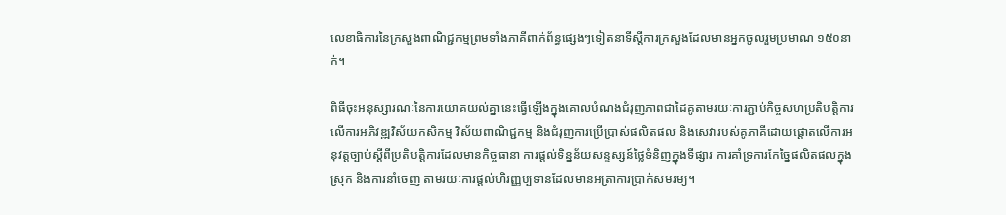លេខាធិការនៃក្រសួងពាណិជ្ជកម្មព្រមទាំងភាគីពាក់ព័ន្ធផ្សេងៗទៀតនាទីស្តីការក្រសួងដែលមានអ្នកចូលរួមប្រមាណ ១៥០នាក់។

ពិធីចុះអនុស្សារណៈនៃការយោគយល់គ្នានេះធ្វើឡើងក្នុងគោលបំណងជំរុញភាពជាដៃគូតាមរយៈការភ្ជាប់កិច្ចសហប្រតិបត្តិការលើការអភិវឌ្ឍវិស័យកសិកម្ម វិស័យពាណិជ្ជកម្ម និងជំរុញការប្រើប្រាស់ផលិតផល និងសេវារបស់គូភាគីដោយផ្តោតលើការអនុវត្តច្បាប់ស្តីពីប្រតិបត្តិការដែលមានកិច្ចធានា ការផ្តល់ទិន្នន័យសន្ទស្សន៍ថ្លៃទំនិញក្នុងទីផ្សារ ការគាំទ្រការកែច្នៃផលិតផលក្នុងស្រុក និងការនាំចេញ តាមរយៈការផ្តល់ហិរញ្ញប្បទានដែលមានអត្រាការប្រាក់សមរម្យ។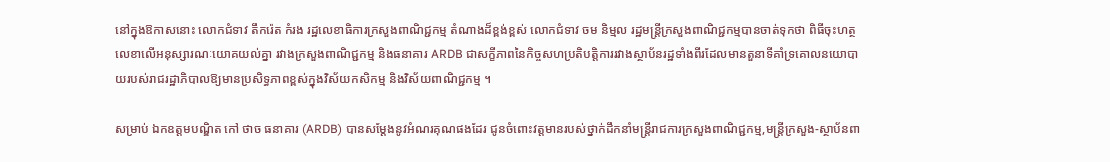នៅក្នុងឱកាសនោះ លោកជំទាវ តឹករ៉េត កំរង រដ្ឋលេខាធិការក្រសួងពាណិជ្ជកម្ម តំណាងដ៏ខ្ពង់ខ្ពស់ លោកជំទាវ ចម និម្មល រដ្ឋមន្រ្តីក្រសួងពាណិជ្ជកម្មបានចាត់ទុកថា ពិធីចុះហត្ថលេខាលើអនុស្សារណៈយោគយល់គ្នា រវាងក្រសួងពាណិជ្ជកម្ម និងធនាគារ ARDB ជាសក្ខីភាពនៃកិច្ចសហប្រតិបត្តិការរវាងស្ថាប័នរដ្ឋទាំងពីរដែលមានតួនាទីគាំទ្រគោលនយោបាយរបស់រាជរដ្ឋាភិបាលឱ្យមានប្រសិទ្ធភាពខ្ពស់ក្នុងវិស័យកសិកម្ម និងវិស័យពាណិជ្ជកម្ម ។

សម្រាប់ ឯកឧត្តមបណ្ឌិត កៅ ថាច ធនាគារ (ARDB) បានសម្ដែងនូវអំណរគុណផងដែរ ជូនចំពោះវត្តមានរបស់ថ្នាក់ដឹកនាំមន្រ្តីរាជការក្រសួងពាណិជ្ជកម្ម,មន្រ្តីក្រសួង-ស្ថាប័នពា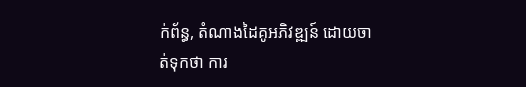ក់ព័ន្ធ, តំណាងដៃគូអភិវឌ្ឍន៍ ដោយចាត់ទុកថា ការ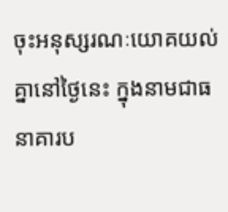ចុះអនុស្សរណៈយោគយល់គ្នានៅថ្ងៃនេះ ក្នុងនាមជាធនាគារប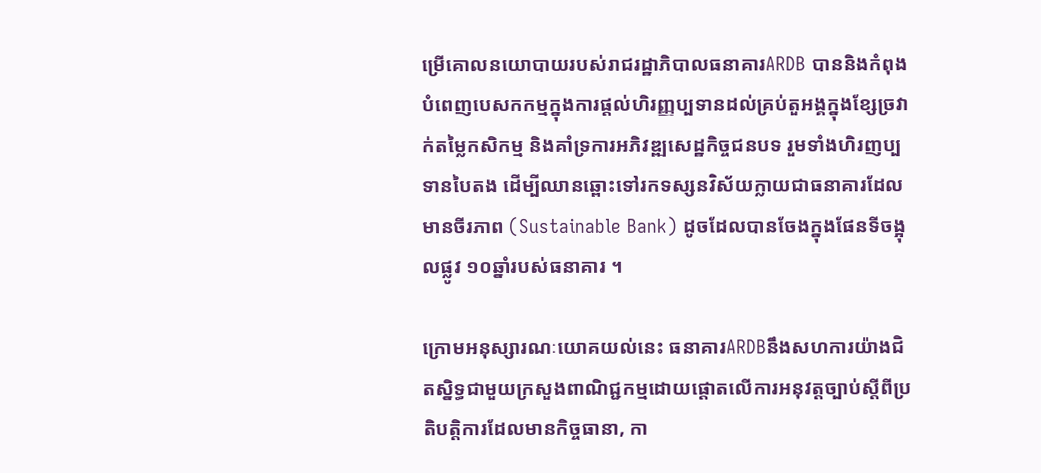ម្រើគោលនយោបាយរបស់រាជរដ្ឋាភិបាលធនាគារARDB បាននិងកំពុងបំពេញបេសកកម្មក្នុងការផ្តល់ហិរញ្ញប្បទានដល់គ្រប់តួអង្គក្នុងខ្សែច្រវាក់តម្លៃកសិកម្ម និងគាំទ្រការអភិវឌ្ឍសេដ្ឋកិច្ចជនបទ រួមទាំងហិរញប្បទានបៃតង ដើម្បីឈានឆ្ពោះទៅរកទស្សនវិស័យក្លាយជាធនាគារដែលមានចីរភាព (Sustainable Bank) ដូចដែលបានចែងក្នុងផែនទីចង្អុលផ្លូវ ១០ឆ្នាំរបស់ធនាគារ ។

ក្រោមអនុស្សារណៈយោគយល់នេះ ធនាគារARDBនឹងសហការយ៉ាងជិតស្និទ្ធជាមួយក្រសួងពាណិជ្ជកម្មដោយផ្តោតលើការអនុវត្តច្បាប់ស្តីពីប្រតិបត្តិការដែលមានកិច្ចធានា, កា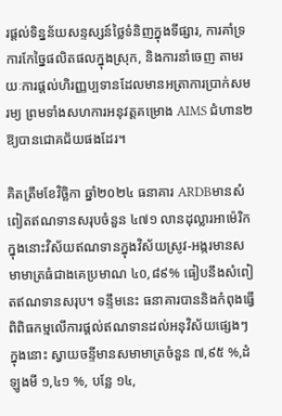រផ្តល់ទិន្នន័យសន្ទស្សន៍ថ្លៃទំនិញក្នុងទីផ្សារ, ការគាំទ្រការកែច្នៃផលិតផលក្នុងស្រុក, និងការនាំចេញ តាមរយៈការផ្តល់ហិរញ្ញប្បទានដែលមានអត្រាការប្រាក់សមរម្យ ព្រមទាំងសហការអនុវត្តគម្រោង AIMS ជំហាន២ ឱ្យបានជោគជ័យផងដែរ។

គិតត្រឹមខែវិច្ឆិកា ឆ្នាំ២០២៤ ធនាគារ ARDBមានសំពៀតឥណទានសរុបចំនួន ៤៧១ លានដុល្លារអាម៉េរិក ក្នុងនោះវិស័យឥណទានក្នុងវិស័យស្រូវ-អង្ករមានសមាមាត្រធំជាងគេប្រមាណ ៤០,៨៩% ធៀបនឹងសំពៀតឥណទានសរុប។ ទន្ទឹមនេះ ធនាគារបាននិងកំពុងធ្វើពិពិធកម្មលើការផ្តល់ឥណទានដល់អនុវិស័យផ្សេងៗ ក្នុងនោះ ស្វាយចន្ទីមានសមាមាត្រចំនួន ៧,៩៥ %,ដំឡូងមី ១,៤១ %, បន្លែ ១៤,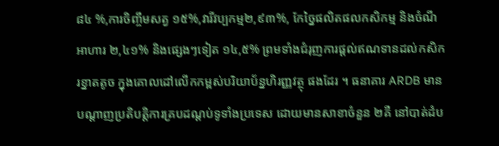៨៤ %,ការចិញ្ចឹមសត្វ ១៥%,វារីវប្បកម្ម២,៩៣%, កែច្នៃផលិតផលកសិកម្ម និងចំណីអាហារ ២,៤១% និងផ្សេងៗទៀត ១៤,៥% ព្រមទាំងជំរុញការផ្តល់ឥណទានដល់កសិករខ្នាតតូច ក្នុងគោលដៅលើកកម្ពស់បរិយាប័ន្នហិរញ្ញវត្ថុ ផងដែរ ។ ធនាគារ ARDB មានបណ្តាញប្រតិបត្តិការគ្របដណ្តប់ទូទាំងប្រទេស ដោយមានសាខាចំនួន ២គឺ នៅបាត់ដំប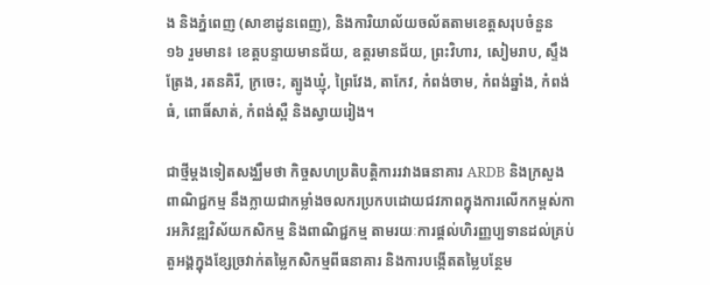ង និងភ្នំពេញ (សាខាដូនពេញ), និងការិយាល័យចល័តតាមខេត្តសរុបចំនួន ១៦ រួមមាន៖ ខេត្តបន្ទាយមានជ័យ, ឧត្តរមានជ័យ, ព្រះវិហារ, សៀមរាប, ស្ទឹងត្រែង, រតនគិរី, ក្រចេះ, ត្បូងឃ្មុំ, ព្រៃវែង, តាកែវ, កំពង់ចាម, កំពង់ឆ្នាំង, កំពង់ធំ, ពោធិ៍សាត់, កំពង់ស្ពឺ និងស្វាយរៀង។

ជាថ្មីម្តងទៀតសង្ឈឹមថា កិច្ចសហប្រតិបត្តិការរវាងធនាគារ ARDB និងក្រសួងពាណិជ្ជកម្ម នឹងក្លាយជាកម្លាំងចលករប្រកបដោយជវភាពក្នុងការលើកកម្ពស់ការអភិវឌ្ឍវិស័យកសិកម្ម និងពាណិជ្ជកម្ម តាមរយៈការផ្តល់ហិរញ្ញប្បទានដល់គ្រប់តួអង្គក្នុងខែ្សច្រវាក់តម្លៃកសិកម្មពីធនាគារ និងការបង្កើតតម្លៃបន្ថែម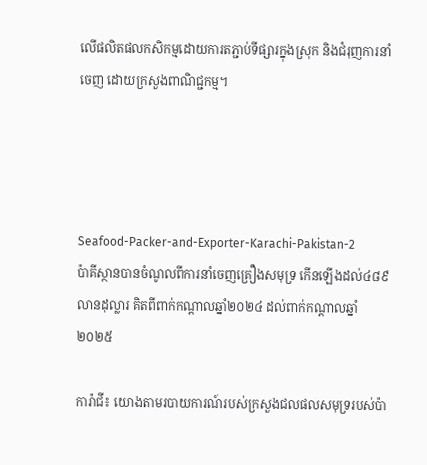លើផលិតផលកសិកម្មដោយការតភ្ជាប់ទីផ្សារក្នុងស្រុក និងជំរុញការនាំចេញ ដោយក្រសួងពាណិជ្ជកម្ម។




Seafood-Packer-and-Exporter-Karachi-Pakistan-2
ប៉ាគីស្ថានបានចំណូលពីការនាំចេញគ្រឿងសមុទ្រ កើនឡើងដល់៤៨៩លានដុល្លារ គិតពីពាក់កណ្តាលឆ្នាំ២០២៤ ដល់ពាក់កណ្តាលឆ្នាំ២០២៥

ការ៉ាជី៖ យោងតាមរបាយការណ៍របស់ក្រសួងជលផលសមុទ្ររបស់ប៉ា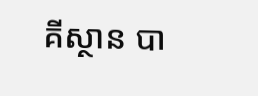គីស្ថាន បា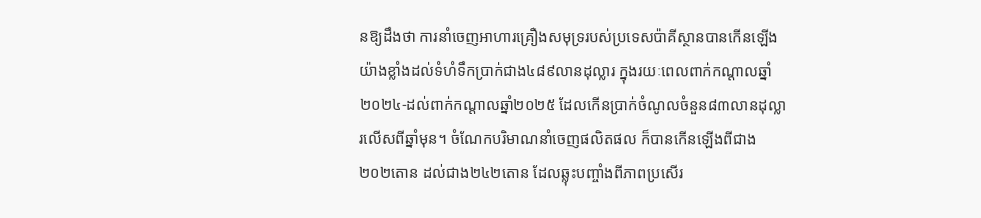នឱ្យដឹងថា ការនាំចេញអាហារគ្រឿងសមុទ្ររបស់ប្រទេសប៉ាគីស្ថានបានកើនឡើងយ៉ាងខ្លាំងដល់ទំហំទឹកប្រាក់ជាង៤៨៩លានដុល្លារ ក្នុងរយៈពេលពាក់កណ្តាលឆ្នាំ២០២៤-ដល់ពាក់កណ្តាលឆ្នាំ២០២៥ ដែលកើនប្រាក់ចំណូលចំនួន៨៣លានដុល្លារលើសពីឆ្នាំមុន។ ចំណែកបរិមាណនាំចេញផលិតផល ក៏បានកើនឡើងពីជាង២០២តោន ដល់ជាង២៤២តោន ដែលឆ្លុះបញ្ចាំងពីភាពប្រសើរ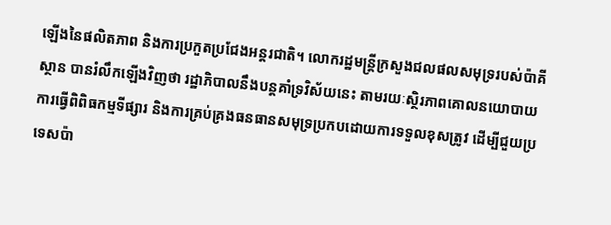ឡើងនៃផលិតភាព និងការប្រកួតប្រជែងអន្តរជាតិ។ លោករដ្ឋមន្ត្រីក្រសួងជលផលសមុទ្ររបស់ប៉ាគីស្ថាន បានរំលឹកឡើងវិញថា រដ្ឋាភិបាលនឹងបន្តគាំទ្រវិស័យនេះ តាមរយៈស្ថិរភាពគោលនយោបាយ ការធ្វើពិពិធកម្មទីផ្សារ និងការគ្រប់គ្រងធនធានសមុទ្រប្រកបដោយការទទួលខុសត្រូវ ដើម្បីជួយប្រទេសប៉ា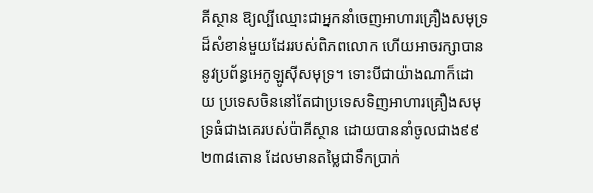គីស្ថាន ឱ្យល្បីឈ្មោះជាអ្នកនាំចេញអាហារគ្រឿងសមុទ្រដ៏សំខាន់មួយដែររបស់ពិភពលោក ហើយអាចរក្សាបាននូវប្រព័ន្ធអេកូឡូស៊ីសមុទ្រ។ ទោះបីជាយ៉ាងណាក៏ដោយ ប្រទេសចិននៅតែជាប្រទេសទិញអាហារគ្រឿងសមុទ្រធំជាងគេរបស់ប៉ាគីស្ថាន ដោយបាននាំចូលជាង៩៩ ២៣៨តោន ដែលមានតម្លៃជាទឹកប្រាក់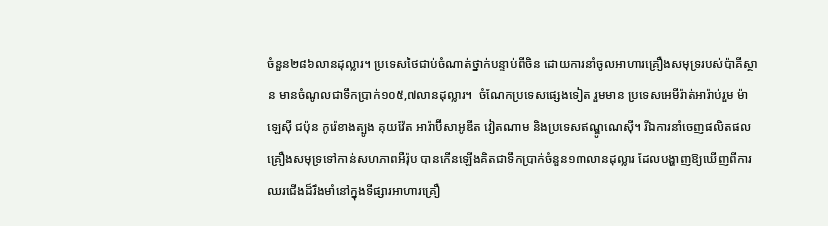ចំនួន២៨៦លានដុល្លារ។ ប្រទេសថៃជាប់ចំណាត់ថ្នាក់បន្ទាប់ពីចិន ដោយការនាំចូលអាហារគ្រឿងសមុទ្ររបស់ប៉ាគីស្ថាន មានចំណូលជាទឹកប្រាក់១០៥,៧លានដុល្លារ។  ចំណែកប្រទេសផ្សេងទៀត រួមមាន ប្រទេសអេមីរ៉ាត់អារ៉ាប់រួម ម៉ាឡេស៊ី ជប៉ុន កូរ៉េខាងត្បូង គុយវ៉ែត អារ៉ាប៊ីសាអូឌីត វៀតណាម និងប្រទេសឥណ្ឌូណេស៊ី។ រីឯការនាំចេញផលិតផលគ្រឿងសមុទ្រទៅកាន់សហភាពអឺរ៉ុប បានកើនឡើងគិតជាទឹកប្រាក់ចំនួន១៣លានដុល្លារ ដែលបង្ហាញឱ្យឃើញពីការឈរជើងដ៏រឹងមាំនៅក្នុងទីផ្សារអាហារគ្រឿ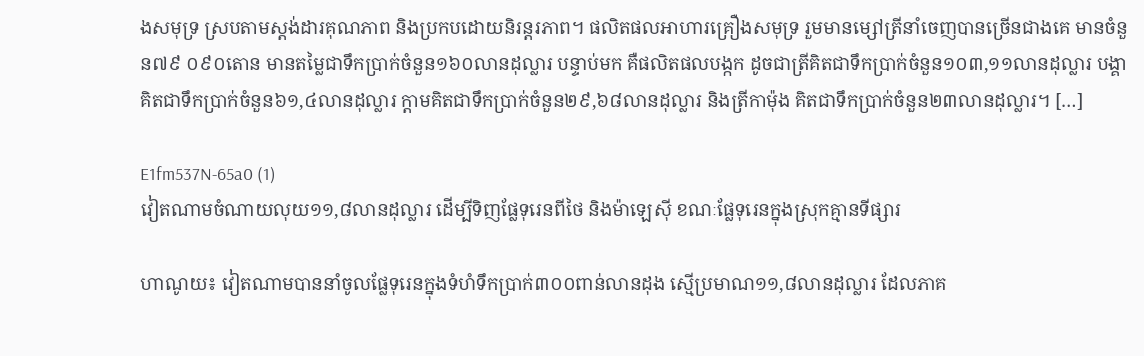ងសមុទ្រ ស្របតាមស្តង់ដារគុណភាព និងប្រកបដោយនិរន្តរភាព។ ផលិតផលអាហារគ្រឿងសមុទ្រ រួមមានម្សៅត្រីនាំចេញបានច្រើនជាងគេ មានចំនួន៧៩ ០៩០តោន មានតម្លៃជាទឹកប្រាក់ចំនួន១៦០លានដុល្លារ បន្ទាប់មក គឺផលិតផលបង្កក ដូចជាត្រីគិតជាទឹកប្រាក់ចំនួន១០៣,១១លានដុល្លារ បង្គាគិតជាទឹកប្រាក់ចំនួន៦១,៤លានដុល្លារ ក្តាមគិតជាទឹកប្រាក់ចំនួន២៩,៦៨លានដុល្លារ និងត្រីកាម៉ុង គិតជាទឹកប្រាក់ចំនួន២៣លានដុល្លារ។ […]

E1fm537N-65a0 (1)
វៀតណាមចំណាយលុយ១១,៨លានដុល្លារ ដើម្បីទិញផ្លែទុរេនពីថៃ និងម៉ាឡេស៊ី ខណៈផ្លែទុរេនក្នុងស្រុកគ្មានទីផ្សារ

ហាណូយ៖ វៀតណាមបាននាំចូលផ្លែទុរេនក្នុងទំហំទឹកប្រាក់៣០០ពាន់លានដុង ស្មើប្រមាណ១១,៨លានដុល្លារ ដែលភាគ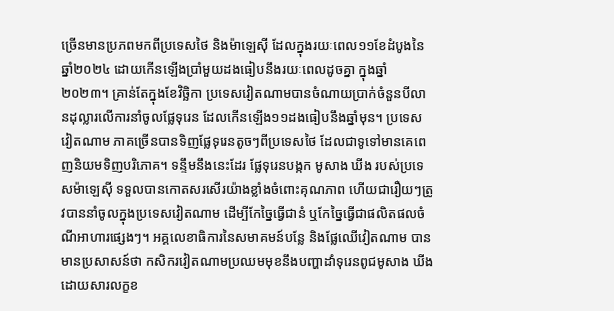ច្រើនមានប្រភពមកពីប្រទេសថៃ និងម៉ាឡេស៊ី ដែលក្នុងរយៈពេល១១ខែដំបូងនៃឆ្នាំ២០២៤ ដោយកើនឡើងប្រាំមួយដងធៀបនឹងរយៈពេលដូចគ្នា ក្នុងឆ្នាំ២០២៣។ គ្រាន់តែក្នុងខែវិច្ឆិកា ប្រទេសវៀតណាមបានចំណាយប្រាក់ចំនួនបីលានដុល្លារលើការនាំចូលផ្លែទុរេន ដែលកើនឡើង១១ដងធៀបនឹងឆ្នាំមុន។ ប្រទេសវៀតណាម ភាគច្រើនបានទិញផ្លែទុរេនតូចៗពីប្រទេសថៃ ដែលជាទូទៅមានគេពេញនិយមទិញបរិភោគ។ ទន្ទឹមនឹងនេះដែរ ផ្លែទុរេនបង្កក មូសាង ឃីង របស់ប្រទេសម៉ាឡេស៊ី ទទួលបានកោតសរសើរយ៉ាងខ្លាំងចំពោះគុណភាព ហើយជារឿយៗត្រូវបាននាំចូលក្នុងប្រទេសវៀតណាម ដើម្បីកែច្នៃធ្វើជានំ ឬកែច្នៃធ្វើជាផលិតផលចំណីអាហារផ្សេងៗ។ អគ្គលេខាធិការនៃសមាគមន៍បន្លែ និងផ្លែឈើវៀតណាម បានមានប្រសាសន៍ថា កសិករវៀតណាមប្រឈមមុខនឹងបញ្ហាដាំទុរេនពូជមូសាង ឃីង ដោយសារលក្ខខ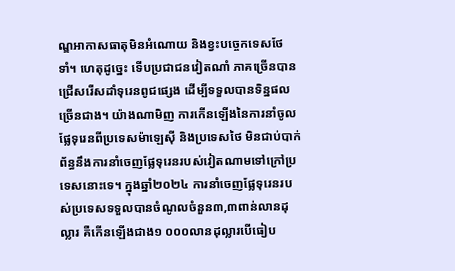ណ្ឌអាកាសធាតុមិនអំណោយ និងខ្វះបច្ចេកទេសថែទាំ។ ហេតុដូច្នេះ ទើបប្រជាជនវៀតណាំ ភាគច្រើនបានជ្រើសរើសដាំទុរេនពូជផ្សេង ដើម្បីទទួលបានទិន្នផលច្រើនជាង។ យ៉ាងណាមិញ ការកើនឡើងនៃការនាំចូលផ្លែទុរេនពីប្រទេសម៉ាឡេស៊ី និងប្រទេសថៃ មិនជាប់បាក់ព័ន្ធនឹងការនាំចេញផ្លែទុរេនរបស់វៀតណាមទៅក្រៅប្រទេសនោះទេ។ ក្នុងឆ្នាំ២០២៤ ការនាំចេញផ្លែទុរេនរបស់ប្រទេសទទួលបានចំណូលចំនួន៣,៣ពាន់លានដុល្លារ គឺកើនឡើងជាង១ ០០០លានដុល្លារបើធៀប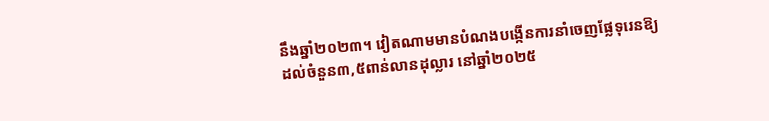នឹងឆ្នាំ២០២៣។ វៀតណាមមានបំណងបង្កើនការនាំចេញផ្លែទុរេនឱ្យដល់ចំនួន៣,៥ពាន់លានដុល្លារ នៅឆ្នាំ២០២៥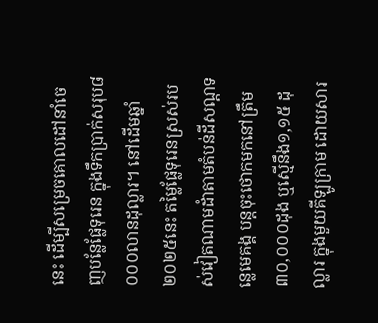នេះ ដើម្បីសម្រេចគោលដៅនាំចេញបន្លែផ្លែទុរេន ក្នុងទឹកប្រាក់សរុប៨ ០០០លានដុល្លារ។ នៅដើមឆ្នាំ២០២៥នេះ តម្លៃផ្លែទុរេនស្រស់របស់វៀតណាមដំាតាមតំបន់ដីសណ្ដទន្លេមេគង្គ បន្តចុះថោកមកនៅត្រឹម៣០,០០០ដុង ឬស្មើនឹង១,១៥ ដុល្លារ ក្នុងមួយគីឡូក្រាម ដោយសារ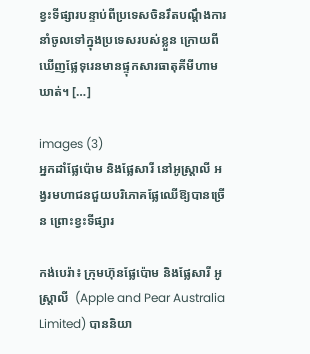ខ្វះទីផ្សារបន្ទាប់ពីប្រទេសចិនរឹតបណ្ដឹងការនាំចូលទៅក្នុងប្រទេសរបស់ខ្លួន ក្រោយពីឃើញផ្លែទុរេនមានផ្ទុកសារធាតុគីមីហាមឃាត់។ […]

images (3)
អ្នកដាំផ្លែប៉ោម និងផ្លែសារី នៅអូស្ត្រាលី អង្វរមហាជនជួយបរិភោគផ្លែឈើឱ្យបានច្រើន ព្រោះខ្វះទីផ្សារ

កង់បេរ៉ា៖ ក្រុមហ៊ុនផ្លែប៉ោម និងផ្លែសារី អូស្ត្រាលី  (Apple and Pear Australia Limited) បាននិយា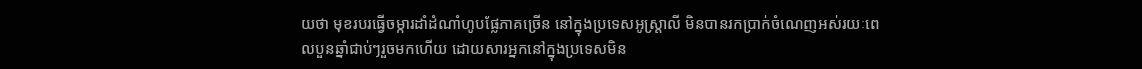យថា មុខរបរធ្វើចម្ការដាំដំណាំហូបផ្លែភាគច្រើន នៅក្នុងប្រទេសអូស្ត្រាលី មិនបានរកប្រាក់ចំណេញអស់រយៈពេលបួនឆ្នាំជាប់ៗរួចមកហើយ ដោយសារអ្នកនៅក្នុងប្រទេសមិន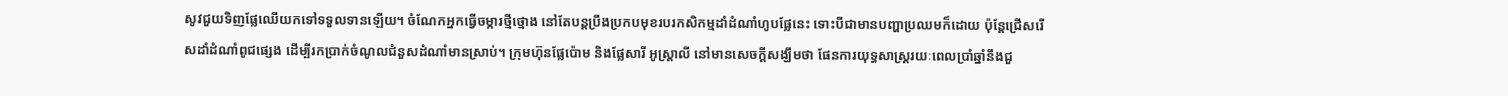សូវជួយទិញផ្លែឈើយកទៅទទួលទានឡើយ។ ចំណែកអ្នកធ្វើចម្ការថ្មីថ្មោង នៅតែបន្តប្រឹងប្រកបមុខរបរកសិកម្មដាំដំណាំហូបផ្លែនេះ ទោះបីជាមានបញ្ហាប្រឈមក៏ដោយ ប៉ុន្តែជ្រើសរើសដាំដំណាំពូជផ្សេង ដើម្បីរកប្រាក់ចំណូលជំនួសដំណាំមានស្រាប់។ ក្រុមហ៊ុនផ្លែប៉ោម និងផ្លែសារី អូស្ត្រាលី នៅមានសេចក្តីសង្ឃឹមថា ផែនការយុទ្ធសាស្ត្ររយៈពេលប្រាំឆ្នាំនឹងជួ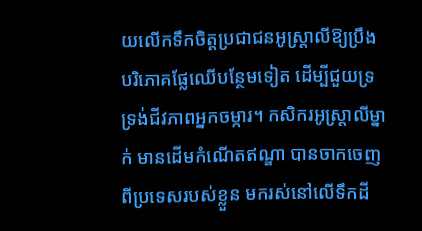យលើកទឹកចិត្តប្រជាជនអូស្ត្រាលីឱ្យប្រឹងបរិភោគផ្លែឈើបន្ថែមទៀត ដើម្បីជួយទ្រទ្រង់ជីវភាពអ្នកចម្ការ។ កសិករអូស្ត្រាលីម្នាក់ មានដើមកំណើតឥណ្ឌា បានចាកចេញពីប្រទេសរបស់ខ្លួន មករស់នៅលើទឹកដី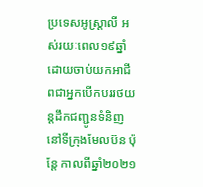ប្រទេសអូស្ត្រាលី អស់រយៈពេល១៩ឆ្នាំ ដោយចាប់យកអាជីពជាអ្នកបើកបររថយន្តដឹកជញ្ជូនទំនិញនៅទីក្រុងមែលប៊ន ប៉ុន្តែ កាលពីឆ្នាំ២០២១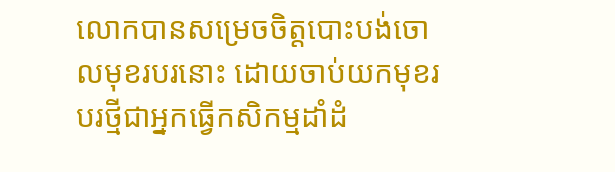លោកបានសម្រេចចិត្តបោះបង់ចោលមុខរបរនោះ ដោយចាប់យកមុខរបរថ្មីជាអ្នកធ្វើកសិកម្មដាំដំ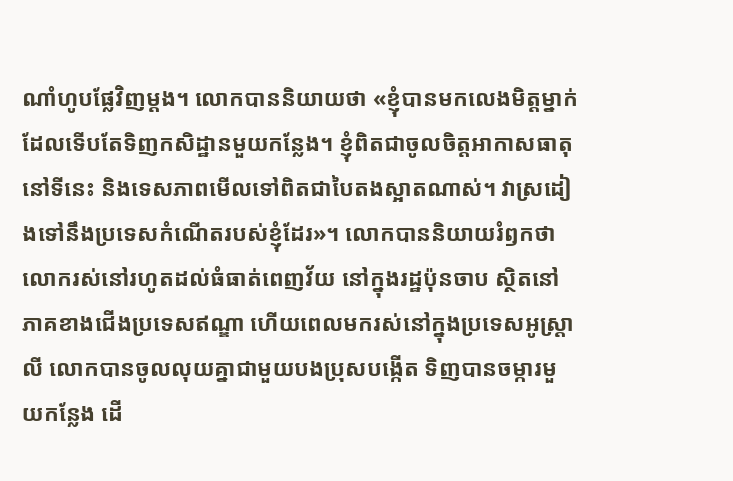ណាំហូបផ្លែវិញម្តង។ លោកបាននិយាយថា «ខ្ញុំបានមកលេងមិត្តម្នាក់ ដែលទើបតែទិញកសិដ្ឋានមួយកន្លែង។ ខ្ញុំពិតជាចូលចិត្តអាកាសធាតុនៅទីនេះ និងទេសភាពមើលទៅពិតជាបៃតងស្អាតណាស់។ វាស្រដៀងទៅនឹងប្រទេសកំណើតរបស់ខ្ញុំដែរ»។ លោកបាននិយាយរំឭកថា  លោករស់នៅរហូតដល់ធំធាត់ពេញវ័យ នៅក្នុងរដ្ឋប៉ុនចាប ស្ថិតនៅភាគខាងជើងប្រទេសឥណ្ឌា ហើយពេលមករស់នៅក្នុងប្រទេសអូស្ត្រាលី លោកបានចូលលុយគ្នាជាមួយបងប្រុសបង្កើត ទិញបានចម្ការមួយកន្លែង ដើ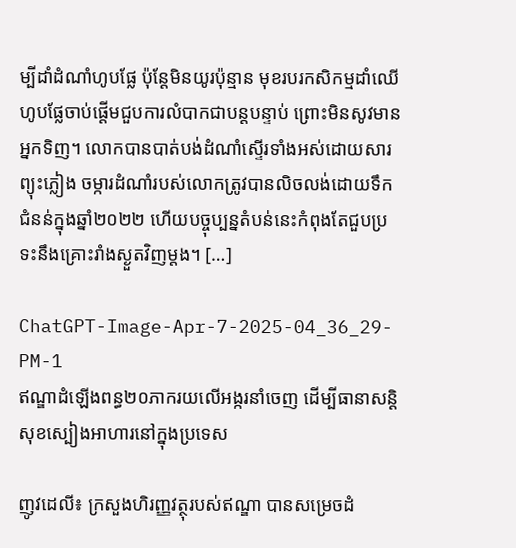ម្បីដាំដំណាំហូបផ្លែ ប៉ុន្តែមិនយូរប៉ុន្មាន មុខរបរកសិកម្មដាំឈើហូបផ្លែចាប់ផ្តើមជួបការលំបាកជាបន្តបន្ទាប់ ព្រោះមិនសូវមានអ្នកទិញ។ លោកបានបាត់បង់ដំណាំស្ទើរទាំងអស់ដោយសារព្យុះភ្លៀង ចម្ការដំណាំរបស់លោកត្រូវបានលិចលង់ដោយទឹកជំនន់ក្នុងឆ្នាំ២០២២ ហើយបច្ចុប្បន្នតំបន់នេះកំពុងតែជួបប្រទះនឹងគ្រោះរាំងស្ងួតវិញម្តង។ […]

ChatGPT-Image-Apr-7-2025-04_36_29-PM-1
ឥណ្ឌាដំឡើងពន្ធ២០ភាករយលើអង្ករនាំចេញ ដើម្បីធានាសន្តិសុខស្បៀងអាហារនៅក្នុងប្រទេស

ញូវដេលី៖ ក្រសួងហិរញ្ញវត្ថុរបស់ឥណ្ឌា បានសម្រេចដំ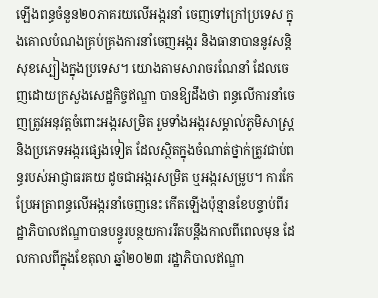ឡើងពន្ធចំនួន២០ភាគរយលើអង្ករនាំ ចេញទៅក្រៅប្រទេស ក្នុងគោលបំណងគ្រប់គ្រងការនាំចេញអង្ករ និងធានាបាននូវសន្តិសុខស្បៀងក្នុងប្រទេស។ យោងតាមសារាចរណែនាំ ដែលចេញដោយក្រសួងសេដ្ឋកិច្ចឥណ្ឌា បានឱ្យដឹងថា ពន្ធលើការនាំចេញត្រូវអនុវត្តចំពោះអង្ករសម្រិត រួមទាំងអង្ករសម្គាល់ភូមិសាស្ត្រ និងប្រភេទអង្ករផ្សេងទៀត ដែលស្ថិតក្នុងចំណាត់ថ្នាក់ត្រូវជាប់ពន្ធរបស់អាជ្ញាធរគយ ដូចជាអង្ករសម្រិត ឬអង្ករសម្រូប។ ការកែប្រែអត្រាពន្ធលើអង្ករនាំចេញនេះ កើតឡើងប៉ុន្មានខែបន្ទាប់ពីរដ្ឋាភិបាលឥណ្ឌាបានបន្ធូរបន្ថយការរឹតបន្តឹងកាលពីពេលមុន ដែលកាលពីក្នុងខែតុលា ឆ្នាំ២០២៣ រដ្ឋាភិបាលឥណ្ឌា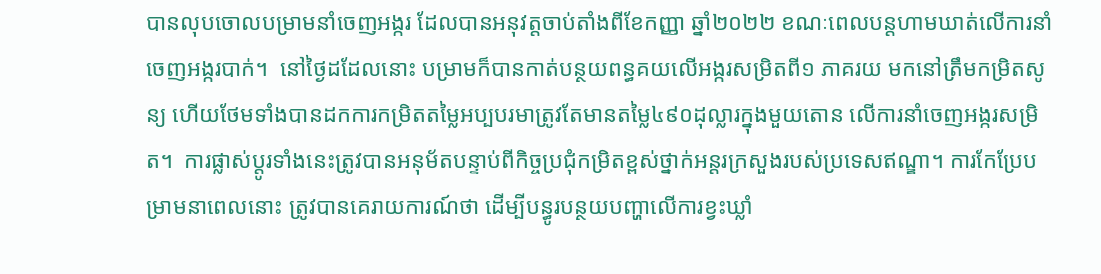បានលុបចោលបម្រាមនាំចេញអង្ករ ដែលបានអនុវត្តចាប់តាំងពីខែកញ្ញា ឆ្នាំ២០២២ ខណៈពេលបន្តហាមឃាត់លើការនាំចេញអង្ករបាក់។  នៅថ្ងៃដដែលនោះ បម្រាមក៏បានកាត់បន្ថយពន្ធគយលើអង្ករសម្រិតពី១ ភាគរយ មកនៅត្រឹមកម្រិតសូន្យ ហើយថែមទាំងបានដកការកម្រិតតម្លៃអប្បបរមាត្រូវតែមានតម្លៃ៤៩០ដុល្លារក្នុងមួយតោន លើការនាំចេញអង្ករសម្រិត។  ការផ្លាស់ប្តូរទាំងនេះត្រូវបានអនុម័តបន្ទាប់ពីកិច្ចប្រជុំកម្រិតខ្ពស់ថ្នាក់អន្តរក្រសួងរបស់ប្រទេសឥណ្ឌា។ ការកែប្រែបម្រាមនាពេលនោះ ត្រូវបានគេរាយការណ៍ថា ដើម្បីបន្ធូរបន្ថយបញ្ហាលើការខ្វះឃ្លាំ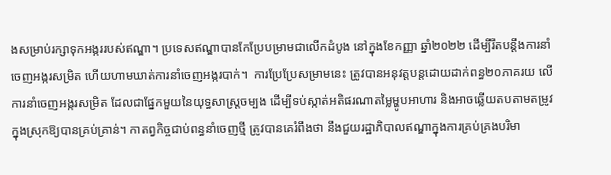ងសម្រាប់រក្សាទុកអង្កររបស់ឥណ្ឌា។ ប្រទេសឥណ្ឌាបានកែប្រែបម្រាមជាលើកដំបូង នៅក្នុងខែកញ្ញា ឆ្នាំ២០២២ ដើម្បីរឹតបន្តឹងការនាំចេញអង្ករសម្រិត ហើយហាមឃាត់ការនាំចេញអង្ករបាក់។  ការប្រែប្រែសម្រាមនេះ ត្រូវបានអនុវត្តបន្តដោយដាក់ពន្ធ២០ភាគរយ លើការនាំចេញអង្ករសម្រិត ដែលជាផ្នែកមួយនៃយុទ្ធសាស្រ្តចម្បង ដើម្បីទប់ស្កាត់អតិផរណាតម្លៃម្ហូបអាហារ និងអាចឆ្លើយតបតាមតម្រូវក្នុងស្រុកឱ្យបានគ្រប់គ្រាន់។ កាតព្វកិច្ចជាប់ពន្ធនាំចេញថ្មី ត្រូវបានគេរំពឹងថា នឹងជួយរដ្ឋាភិបាលឥណ្ឌាក្នុងការគ្រប់គ្រងបរិមា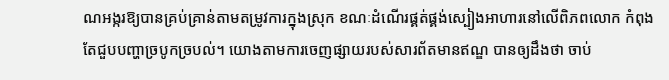ណអង្ករឱ្យបានគ្រប់គ្រាន់តាមតម្រូវការក្នុងស្រុក ខណៈដំណើរផ្គត់ផ្គង់ស្បៀងអាហារនៅលើពិភពលោក កំពុងតែជួបបញ្ហាច្របូកច្របល់។ យោងតាមការចេញផ្សាយរបស់សារព័តមានឥណ្ឌ បានឲ្យដឹងថា ចាប់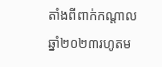តាំងពីពាក់កណ្តាលឆ្នាំ២០២៣រហូតម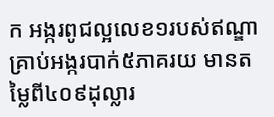ក អង្ករពូជល្អលេខ១របស់ឥណ្ឌា គ្រាប់អង្ករបាក់៥ភាគរយ មានតម្លៃពី៤០៩ដុល្លារ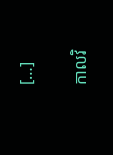[…]

កាលវិ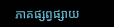ភាគផ្សព្វផ្សាយ